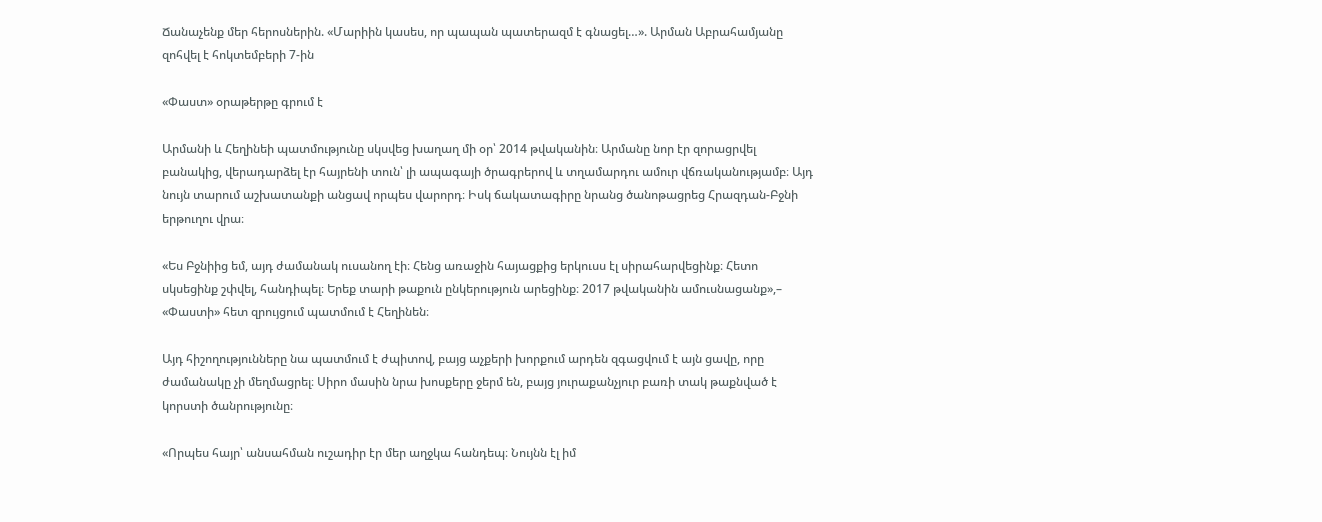Ճանաչենք մեր հերոսներին. «Մարիին կասես, որ պապան պատերազմ է գնացել…». Արման Աբրահամյանը զոհվել է հոկտեմբերի 7-ին

«Փաստ» օրաթերթը գրում է

Արմանի և Հեղինեի պատմությունը սկսվեց խաղաղ մի օր՝ 2014 թվականին։ Արմանը նոր էր զորացրվել բանակից, վերադարձել էր հայրենի տուն՝ լի ապագայի ծրագրերով և տղամարդու ամուր վճռականությամբ։ Այդ նույն տարում աշխատանքի անցավ որպես վարորդ։ Իսկ ճակատագիրը նրանց ծանոթացրեց Հրազդան-Բջնի երթուղու վրա։

«Ես Բջնիից եմ, այդ ժամանակ ուսանող էի։ Հենց առաջին հայացքից երկուսս էլ սիրահարվեցինք։ Հետո սկսեցինք շփվել, հանդիպել։ Երեք տարի թաքուն ընկերություն արեցինք։ 2017 թվականին ամուսնացանք»,– «Փաստի» հետ զրույցում պատմում է Հեղինեն։

Այդ հիշողությունները նա պատմում է ժպիտով, բայց աչքերի խորքում արդեն զգացվում է այն ցավը, որը ժամանակը չի մեղմացրել։ Սիրո մասին նրա խոսքերը ջերմ են, բայց յուրաքանչյուր բառի տակ թաքնված է կորստի ծանրությունը։

«Որպես հայր՝ անսահման ուշադիր էր մեր աղջկա հանդեպ։ Նույնն էլ իմ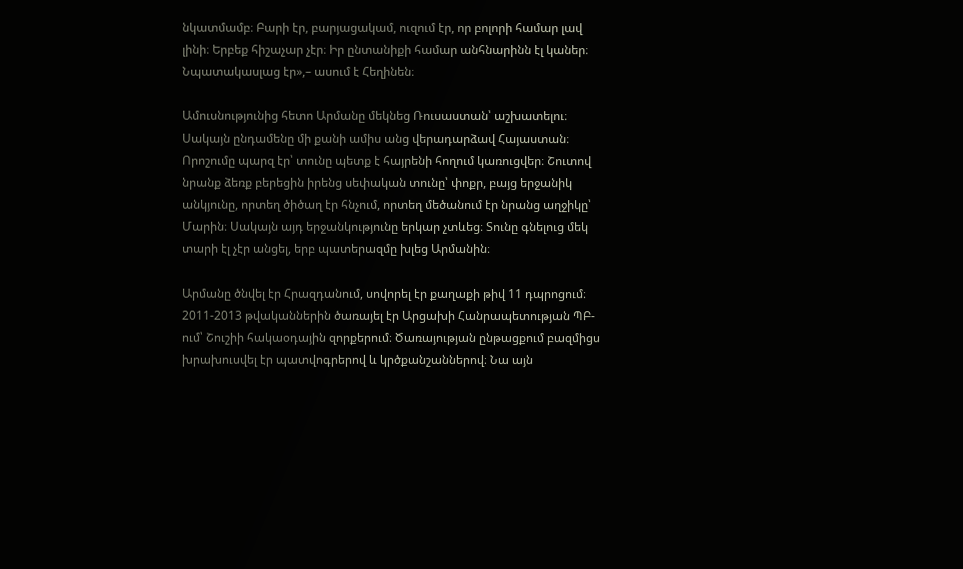նկատմամբ։ Բարի էր, բարյացակամ, ուզում էր, որ բոլորի համար լավ լինի։ Երբեք հիշաչար չէր։ Իր ընտանիքի համար անհնարինն էլ կաներ։ Նպատակասլաց էր»,– ասում է Հեղինեն։

Ամուսնությունից հետո Արմանը մեկնեց Ռուսաստան՝ աշխատելու։ Սակայն ընդամենը մի քանի ամիս անց վերադարձավ Հայաստան։ Որոշումը պարզ էր՝ տունը պետք է հայրենի հողում կառուցվեր։ Շուտով նրանք ձեռք բերեցին իրենց սեփական տունը՝ փոքր, բայց երջանիկ անկյունը, որտեղ ծիծաղ էր հնչում, որտեղ մեծանում էր նրանց աղջիկը՝ Մարին։ Սակայն այդ երջանկությունը երկար չտևեց։ Տունը գնելուց մեկ տարի էլ չէր անցել, երբ պատերազմը խլեց Արմանին։

Արմանը ծնվել էր Հրազդանում, սովորել էր քաղաքի թիվ 11 դպրոցում։ 2011-2013 թվականներին ծառայել էր Արցախի Հանրապետության ՊԲ-ում՝ Շուշիի հակաօդային զորքերում։ Ծառայության ընթացքում բազմիցս խրախուսվել էր պատվոգրերով և կրծքանշաններով։ Նա այն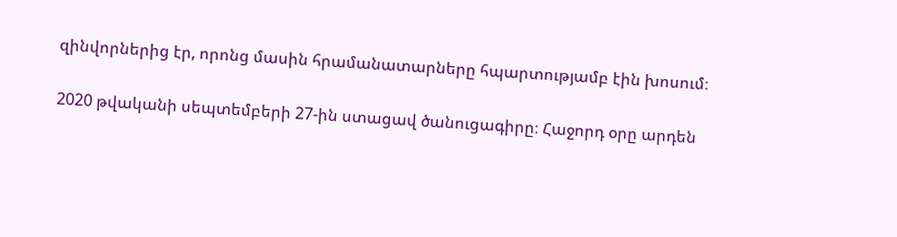զինվորներից էր, որոնց մասին հրամանատարները հպարտությամբ էին խոսում։

2020 թվականի սեպտեմբերի 27-ին ստացավ ծանուցագիրը։ Հաջորդ օրը արդեն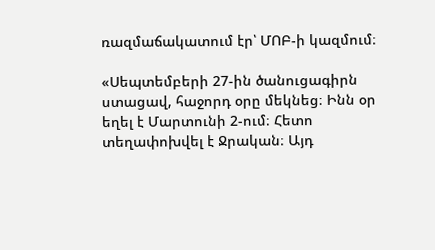ռազմաճակատում էր՝ ՄՈԲ-ի կազմում։

«Սեպտեմբերի 27-ին ծանուցագիրն ստացավ, հաջորդ օրը մեկնեց։ Ինն օր եղել է Մարտունի 2-ում։ Հետո տեղափոխվել է Ջրական։ Այդ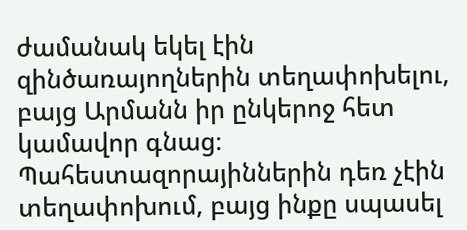ժամանակ եկել էին զինծառայողներին տեղափոխելու, բայց Արմանն իր ընկերոջ հետ կամավոր գնաց։ Պահեստազորայիններին դեռ չէին տեղափոխում, բայց ինքը սպասել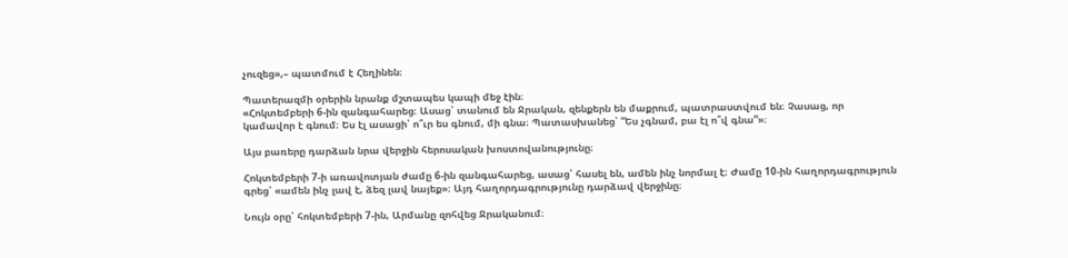չուզեց»,– պատմում է Հեղինեն։

Պատերազմի օրերին նրանք մշտապես կապի մեջ էին։
«Հոկտեմբերի 6-ին զանգահարեց։ Ասաց՝ տանում են Ջրական, զենքերն են մաքրում, պատրաստվում են։ Չասաց, որ կամավոր է գնում։ Ես էլ ասացի՝ ո՞ւր ես գնում, մի գնա։ Պատասխանեց՝ “Ես չգնամ, բա էլ ո՞վ գնա”»։

Այս բառերը դարձան նրա վերջին հերոսական խոստովանությունը։

Հոկտեմբերի 7-ի առավոտյան ժամը 6-ին զանգահարեց, ասաց՝ հասել են, ամեն ինչ նորմալ է։ Ժամը 10-ին հաղորդագրություն գրեց՝ «ամեն ինչ լավ է, ձեզ լավ նայեք»։ Այդ հաղորդագրությունը դարձավ վերջինը։

Նույն օրը՝ հոկտեմբերի 7-ին, Արմանը զոհվեց Ջրականում։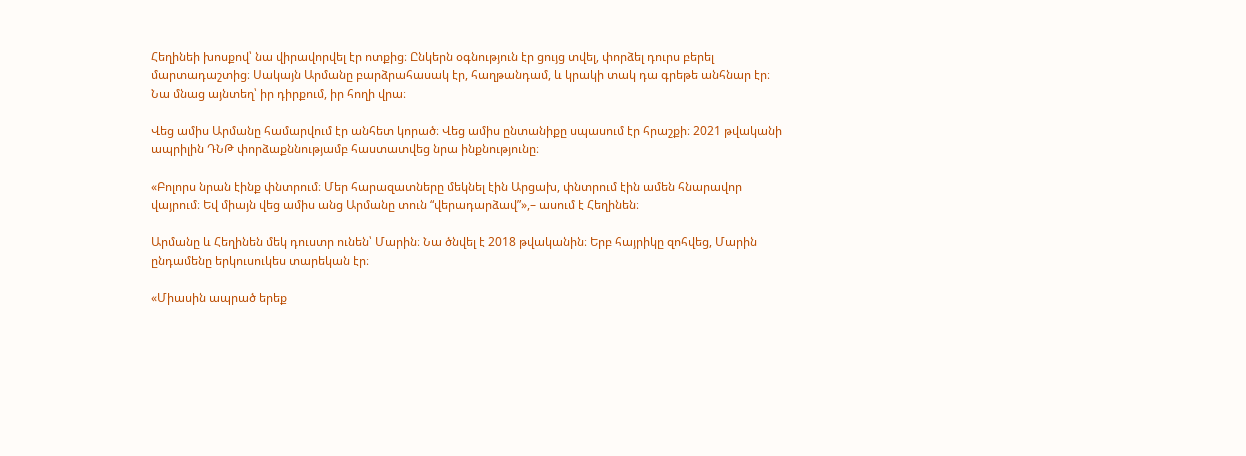Հեղինեի խոսքով՝ նա վիրավորվել էր ոտքից։ Ընկերն օգնություն էր ցույց տվել, փորձել դուրս բերել մարտադաշտից։ Սակայն Արմանը բարձրահասակ էր, հաղթանդամ, և կրակի տակ դա գրեթե անհնար էր։ Նա մնաց այնտեղ՝ իր դիրքում, իր հողի վրա։

Վեց ամիս Արմանը համարվում էր անհետ կորած։ Վեց ամիս ընտանիքը սպասում էր հրաշքի։ 2021 թվականի ապրիլին ԴՆԹ փորձաքննությամբ հաստատվեց նրա ինքնությունը։

«Բոլորս նրան էինք փնտրում։ Մեր հարազատները մեկնել էին Արցախ, փնտրում էին ամեն հնարավոր վայրում։ Եվ միայն վեց ամիս անց Արմանը տուն “վերադարձավ”»,– ասում է Հեղինեն։

Արմանը և Հեղինեն մեկ դուստր ունեն՝ Մարին։ Նա ծնվել է 2018 թվականին։ Երբ հայրիկը զոհվեց, Մարին ընդամենը երկուսուկես տարեկան էր։

«Միասին ապրած երեք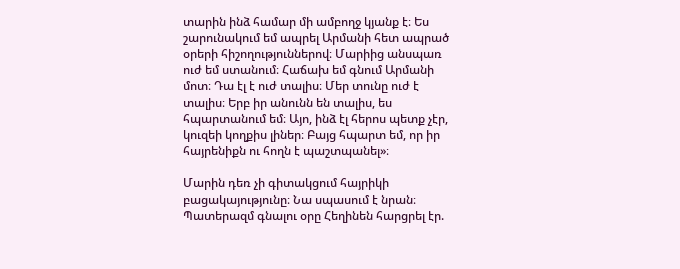տարին ինձ համար մի ամբողջ կյանք է։ Ես շարունակում եմ ապրել Արմանի հետ ապրած օրերի հիշողություններով։ Մարիից անսպառ ուժ եմ ստանում։ Հաճախ եմ գնում Արմանի մոտ։ Դա էլ է ուժ տալիս։ Մեր տունը ուժ է տալիս։ Երբ իր անունն են տալիս, ես հպարտանում եմ։ Այո, ինձ էլ հերոս պետք չէր, կուզեի կողքիս լիներ։ Բայց հպարտ եմ, որ իր հայրենիքն ու հողն է պաշտպանել»։

Մարին դեռ չի գիտակցում հայրիկի բացակայությունը։ Նա սպասում է նրան։ Պատերազմ գնալու օրը Հեղինեն հարցրել էր.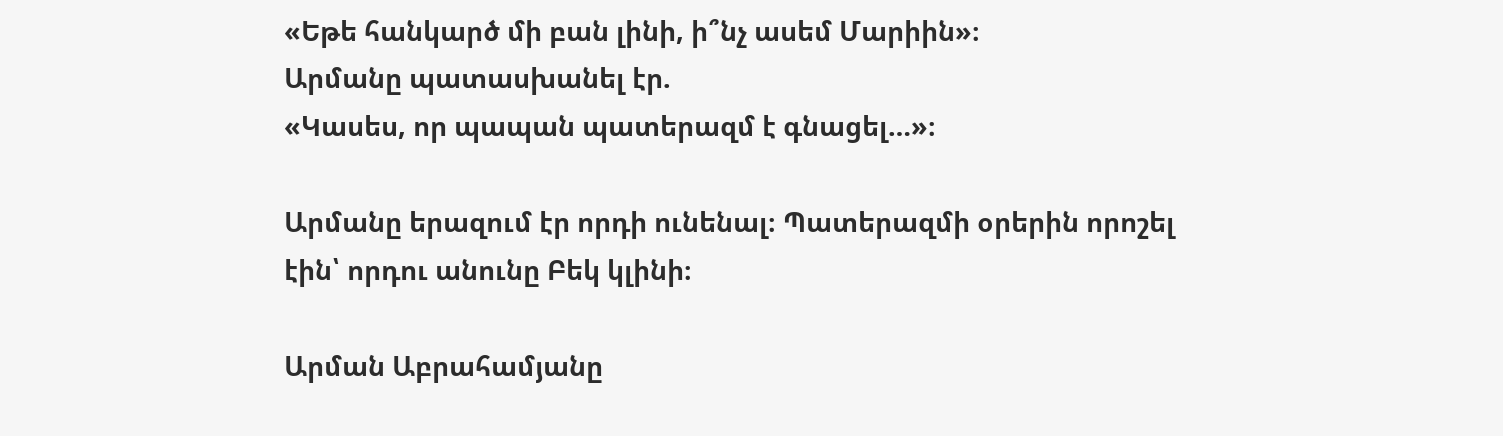«Եթե հանկարծ մի բան լինի, ի՞նչ ասեմ Մարիին»։
Արմանը պատասխանել էր.
«Կասես, որ պապան պատերազմ է գնացել…»։

Արմանը երազում էր որդի ունենալ։ Պատերազմի օրերին որոշել էին՝ որդու անունը Բեկ կլինի։

Արման Աբրահամյանը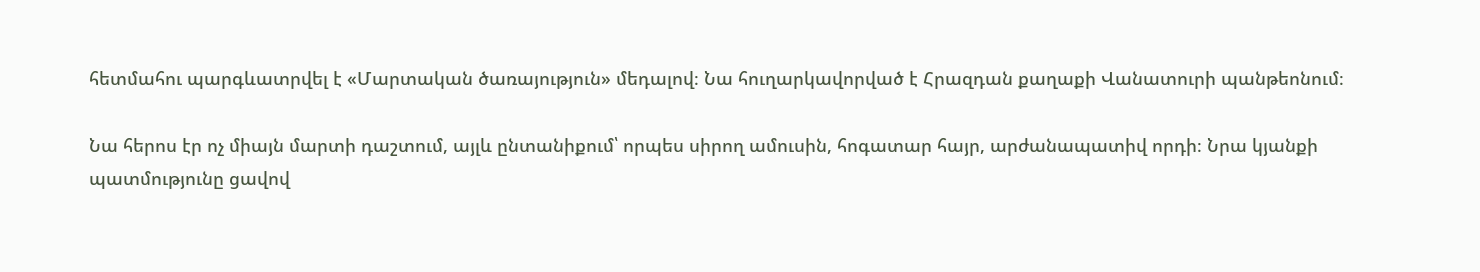հետմահու պարգևատրվել է «Մարտական ծառայություն» մեդալով։ Նա հուղարկավորված է Հրազդան քաղաքի Վանատուրի պանթեոնում։

Նա հերոս էր ոչ միայն մարտի դաշտում, այլև ընտանիքում՝ որպես սիրող ամուսին, հոգատար հայր, արժանապատիվ որդի։ Նրա կյանքի պատմությունը ցավով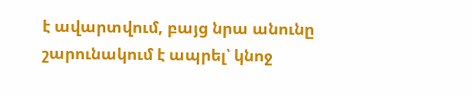է ավարտվում, բայց նրա անունը շարունակում է ապրել՝ կնոջ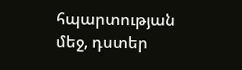հպարտության մեջ, դստեր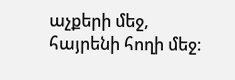աչքերի մեջ, հայրենի հողի մեջ։